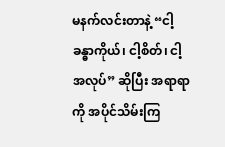မနက်လင်းတာနဲ့ “ငါ့ခန္ဓာကိုယ်၊ ငါ့စိတ်၊ ငါ့အလုပ်” ဆိုပြီး အရာရာကို အပိုင်သိမ်းကြ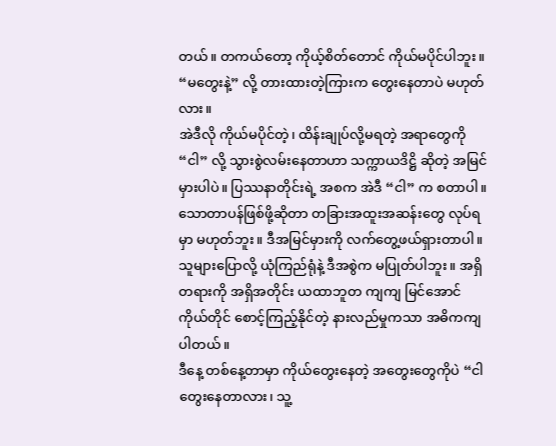တယ်။ တကယ်တော့ ကိုယ့်စိတ်တောင် ကိုယ်မပိုင်ပါဘူး။ “မတွေးနဲ့” လို့ တားထားတဲ့ကြားက တွေးနေတာပဲ မဟုတ်လား။
အဲဒီလို ကိုယ်မပိုင်တဲ့၊ ထိန်းချုပ်လို့မရတဲ့ အရာတွေကို “ငါ” လို့ သွားစွဲလမ်းနေတာဟာ သက္ကာယဒိဋ္ဌိ ဆိုတဲ့ အမြင်မှားပါပဲ။ ပြဿနာတိုင်းရဲ့ အစက အဲဒီ “ငါ” က စတာပါ။
သောတာပန်ဖြစ်ဖို့ဆိုတာ တခြားအထူးအဆန်းတွေ လုပ်ရမှာ မဟုတ်ဘူး။ ဒီအမြင်မှားကို လက်တွေ့ဖယ်ရှားတာပါ။ သူများပြောလို့ ယုံကြည်ရုံနဲ့ ဒီအစွဲက မပြုတ်ပါဘူး။ အရှိတရားကို အရှိအတိုင်း ယထာဘူတ ကျကျ မြင်အောင် ကိုယ်တိုင် စောင့်ကြည့်နိုင်တဲ့ နားလည်မှုကသာ အဓိကကျပါတယ်။
ဒီနေ့ တစ်နေ့တာမှာ ကိုယ်တွေးနေတဲ့ အတွေးတွေကိုပဲ “ငါ တွေးနေတာလား၊ သူ့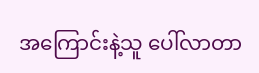အကြောင်းနဲ့သူ ပေါ်လာတာ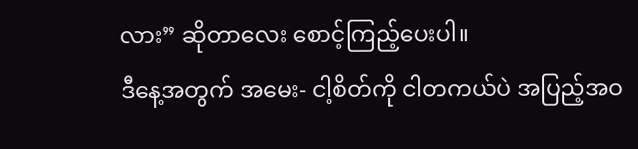လား” ဆိုတာလေး စောင့်ကြည့်ပေးပါ။
ဒီနေ့အတွက် အမေး- ငါ့စိတ်ကို ငါတကယ်ပဲ အပြည့်အဝ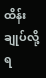ထိန်းချုပ်လို့ ရ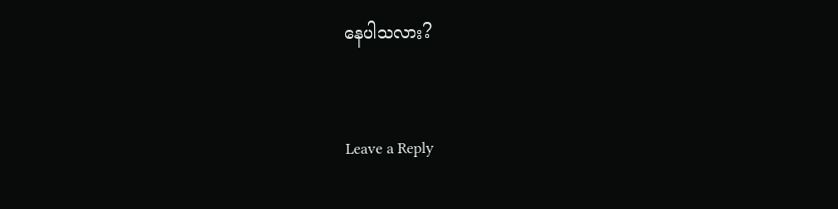နေပါသလား?


Leave a Reply